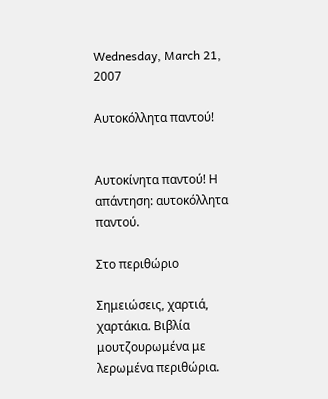Wednesday, March 21, 2007

Αυτοκόλλητα παντού!


Αυτοκίνητα παντού! Η απάντηση: αυτοκόλλητα παντού.

Στο περιθώριο

Σημειώσεις, χαρτιά, χαρτάκια. Βιβλία μουτζουρωμένα με λερωμένα περιθώρια.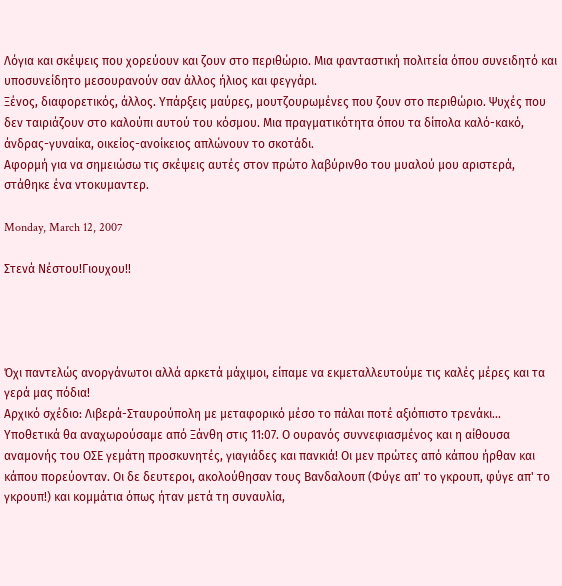Λόγια και σκέψεις που χορεύουν και ζουν στο περιθώριο. Μια φανταστική πολιτεία όπου συνειδητό και υποσυνείδητο μεσουρανούν σαν άλλος ήλιος και φεγγάρι.
Ξένος, διαφορετικός, άλλος. Υπάρξεις μαύρες, μουτζουρωμένες που ζουν στο περιθώριο. Ψυχές που δεν ταιριάζουν στο καλούπι αυτού του κόσμου. Μια πραγματικότητα όπου τα δίπολα καλό-κακό, άνδρας-γυναίκα, οικείος-ανοίκειος απλώνουν το σκοτάδι.
Αφορμή για να σημειώσω τις σκέψεις αυτές στον πρώτο λαβύρινθο του μυαλού μου αριστερά, στάθηκε ένα ντοκυμαντερ.

Monday, March 12, 2007

Στενά Νέστου!Γιουχου!!




Όχι παντελώς ανοργάνωτοι αλλά αρκετά μάχιμοι, είπαμε να εκμεταλλευτούμε τις καλές μέρες και τα γερά μας πόδια!
Αρχικό σχέδιο: Λιβερά-Σταυρούπολη με μεταφορικό μέσο το πάλαι ποτέ αξιόπιστο τρενάκι...
Υποθετικά θα αναχωρούσαμε από Ξάνθη στις 11:07. Ο ουρανός συννεφιασμένος και η αίθουσα αναμονής του ΟΣΕ γεμάτη προσκυνητές, γιαγιάδες και πανκιά! Οι μεν πρώτες από κάπου ήρθαν και κάπου πορεύονταν. Οι δε δευτεροι, ακολούθησαν τους Βανδαλουπ (Φύγε απ' το γκρουπ, φύγε απ' το γκρουπ!) και κομμάτια όπως ήταν μετά τη συναυλία,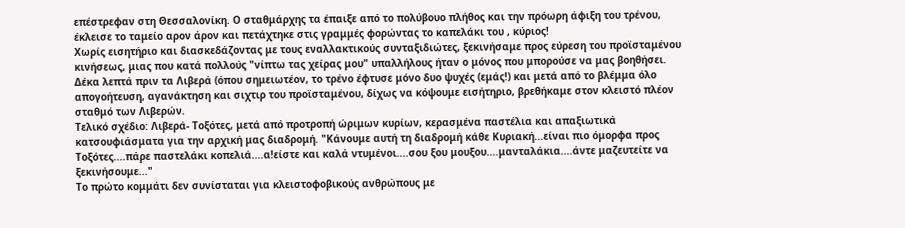επέστρεφαν στη Θεσσαλονίκη. Ο σταθμάρχης τα έπαιξε από το πολύβουο πλήθος και την πρόωρη άφιξη του τρένου, έκλεισε το ταμείο αρον άρον και πετάχτηκε στις γραμμές φορώντας το καπελάκι του , κύριος!
Χωρίς εισητήριο και διασκεδάζοντας με τους εναλλακτικούς συνταξιδιώτες, ξεκινήσαμε προς εύρεση του προϊσταμένου κινήσεως, μιας που κατά πολλούς "νίπτω τας χείρας μου" υπαλλήλους ήταν ο μόνος που μπορούσε να μας βοηθήσει. Δέκα λεπτά πριν τα Λιβερά (όπου σημειωτέον, το τρένο έφτυσε μόνο δυο ψυχές (εμάς!) και μετά από το βλέμμα όλο απογοήτευση, αγανάκτηση και σιχτιρ του προϊσταμένου, δίχως να κόψουμε εισήτηριο, βρεθήκαμε στον κλειστό πλέον σταθμό των Λιβερών.
Τελικό σχέδιο: Λιβερά- Τοξότες, μετά από προτροπή ώριμων κυρίων, κερασμένα παστέλια και απαξιωτικά κατσουφιάσματα για την αρχική μας διαδρομή. "Κάνουμε αυτή τη διαδρομή κάθε Κυριακή...είναι πιο όμορφα προς Τοξότες....πάρε παστελάκι κοπελιά....α!είστε και καλά ντυμένοι....σου ξου μουξου....μανταλάκια....άντε μαζευτείτε να ξεκινήσουμε..."
Το πρώτο κομμάτι δεν συνίσταται για κλειστοφοβικούς ανθρώπους με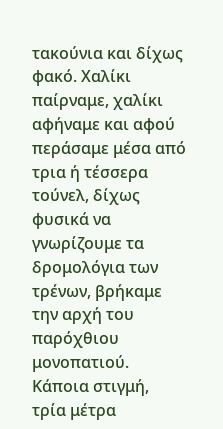τακούνια και δίχως φακό. Χαλίκι παίρναμε, χαλίκι αφήναμε και αφού περάσαμε μέσα από τρια ή τέσσερα τούνελ, δίχως φυσικά να γνωρίζουμε τα δρομολόγια των τρένων, βρήκαμε την αρχή του παρόχθιου μονοπατιού. Κάποια στιγμή, τρία μέτρα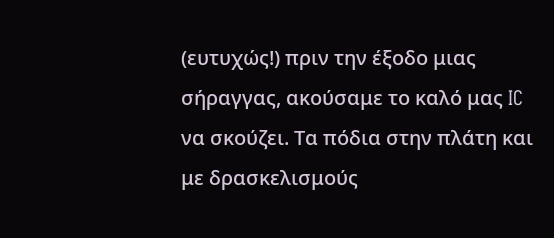(ευτυχώς!) πριν την έξοδο μιας σήραγγας, ακούσαμε το καλό μας IC να σκούζει. Τα πόδια στην πλάτη και με δρασκελισμούς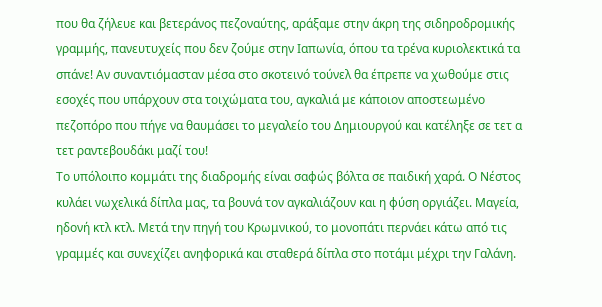που θα ζήλευε και βετεράνος πεζοναύτης, αράξαμε στην άκρη της σιδηροδρομικής γραμμής, πανευτυχείς που δεν ζούμε στην Ιαπωνία, όπου τα τρένα κυριολεκτικά τα σπάνε! Αν συναντιόμασταν μέσα στο σκοτεινό τούνελ θα έπρεπε να χωθούμε στις εσοχές που υπάρχουν στα τοιχώματα του, αγκαλιά με κάποιον αποστεωμένο πεζοπόρο που πήγε να θαυμάσει το μεγαλείο του Δημιουργού και κατέληξε σε τετ α τετ ραντεβουδάκι μαζί του!
Το υπόλοιπο κομμάτι της διαδρομής είναι σαφώς βόλτα σε παιδική χαρά. Ο Νέστος κυλάει νωχελικά δίπλα μας, τα βουνά τον αγκαλιάζουν και η φύση οργιάζει. Μαγεία, ηδονή κτλ κτλ. Μετά την πηγή του Κρωμνικού, το μονοπάτι περνάει κάτω από τις γραμμές και συνεχίζει ανηφορικά και σταθερά δίπλα στο ποτάμι μέχρι την Γαλάνη.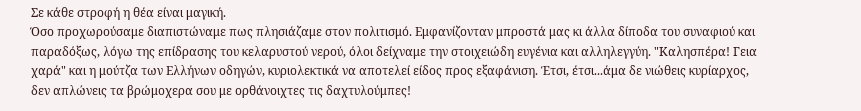Σε κάθε στροφή η θέα είναι μαγική.
Όσο προχωρούσαμε διαπιστώναμε πως πλησιάζαμε στον πολιτισμό. Εμφανίζονταν μπροστά μας κι άλλα δίποδα του συναφιού και παραδόξως, λόγω της επίδρασης του κελαρυστού νερού, όλοι δείχναμε την στοιχειώδη ευγένια και αλληλεγγύη. "Καλησπέρα! Γεια χαρά" και η μούτζα των Ελλήνων οδηγών, κυριολεκτικά να αποτελεί είδος προς εξαφάνιση. Έτσι, έτσι...άμα δε νιώθεις κυρίαρχος, δεν απλώνεις τα βρώμοχερα σου με ορθάνοιχτες τις δαχτυλούμπες!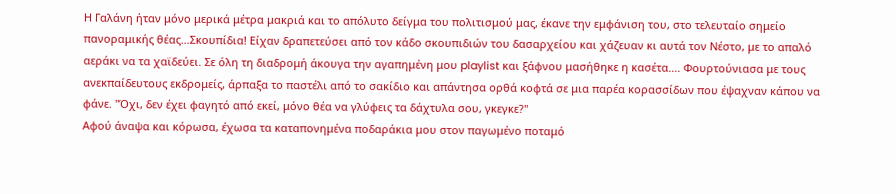Η Γαλάνη ήταν μόνο μερικά μέτρα μακριά και το απόλυτο δείγμα του πολιτισμού μας, έκανε την εμφάνιση του, στο τελευταίο σημείο πανοραμικής θέας...Σκουπίδια! Είχαν δραπετεύσει από τον κάδο σκουπιδιών του δασαρχείου και χάζευαν κι αυτά τον Νέστο, με το απαλό αεράκι να τα χαϊδεύει. Σε όλη τη διαδρομή άκουγα την αγαπημένη μου playlist και ξάφνου μασήθηκε η κασέτα.... Φουρτούνιασα με τους ανεκπαίδευτους εκδρομείς, άρπαξα το παστέλι από το σακίδιο και απάντησα ορθά κοφτά σε μια παρέα κορασσίδων που έψαχναν κάπου να φάνε. "Όχι, δεν έχει φαγητό από εκεί, μόνο θέα να γλύφεις τα δάχτυλα σου, γκεγκε?"
Αφού άναψα και κόρωσα, έχωσα τα καταπονημένα ποδαράκια μου στον παγωμένο ποταμό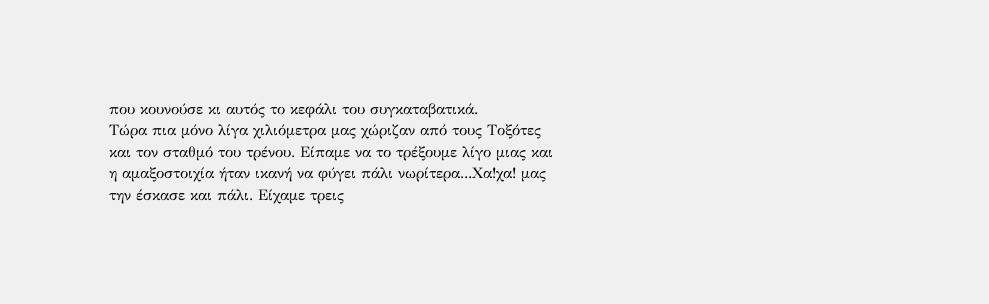που κουνούσε κι αυτός το κεφάλι του συγκαταβατικά.
Τώρα πια μόνο λίγα χιλιόμετρα μας χώριζαν από τους Τοξότες και τον σταθμό του τρένου. Είπαμε να το τρέξουμε λίγο μιας και η αμαξοστοιχία ήταν ικανή να φύγει πάλι νωρίτερα...Χα!χα! μας την έσκασε και πάλι. Είχαμε τρεις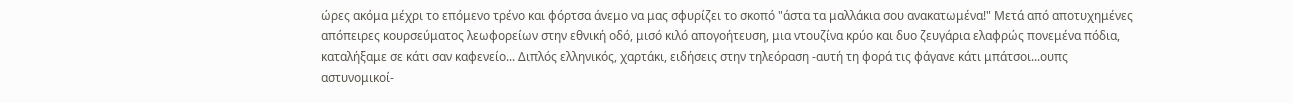ώρες ακόμα μέχρι το επόμενο τρένο και φόρτσα άνεμο να μας σφυρίζει το σκοπό "άστα τα μαλλάκια σου ανακατωμένα!" Μετά από αποτυχημένες απόπειρες κουρσεύματος λεωφορείων στην εθνική οδό, μισό κιλό απογοήτευση, μια ντουζίνα κρύο και δυο ζευγάρια ελαφρώς πονεμένα πόδια, καταλήξαμε σε κάτι σαν καφενείο... Διπλός ελληνικός, χαρτάκι, ειδήσεις στην τηλεόραση -αυτή τη φορά τις φάγανε κάτι μπάτσοι...ουπς αστυνομικοί-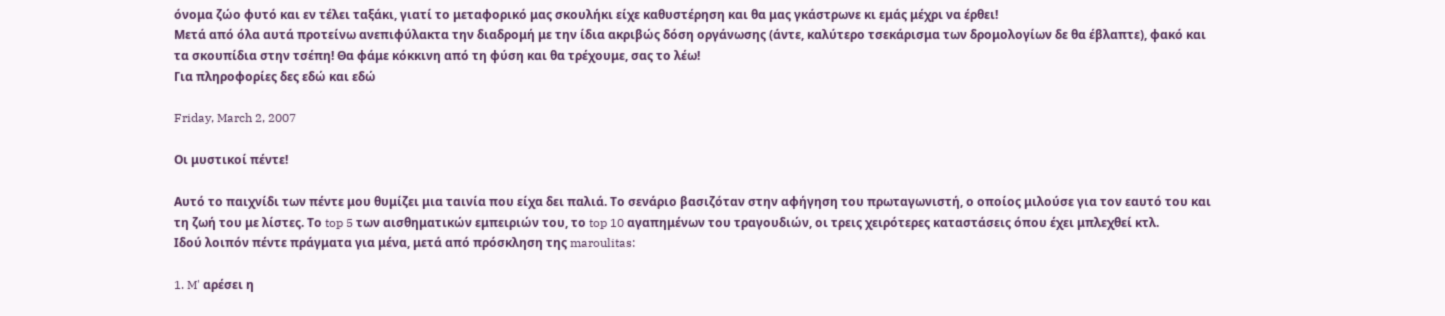όνομα ζώο φυτό και εν τέλει ταξάκι, γιατί το μεταφορικό μας σκουλήκι είχε καθυστέρηση και θα μας γκάστρωνε κι εμάς μέχρι να έρθει!
Μετά από όλα αυτά προτείνω ανεπιφύλακτα την διαδρομή με την ίδια ακριβώς δόση οργάνωσης (άντε, καλύτερο τσεκάρισμα των δρομολογίων δε θα έβλαπτε), φακό και τα σκουπίδια στην τσέπη! Θα φάμε κόκκινη από τη φύση και θα τρέχουμε, σας το λέω!
Για πληροφορίες δες εδώ και εδώ

Friday, March 2, 2007

Οι μυστικοί πέντε!

Αυτό το παιχνίδι των πέντε μου θυμίζει μια ταινία που είχα δει παλιά. Το σενάριο βασιζόταν στην αφήγηση του πρωταγωνιστή, ο οποίος μιλούσε για τον εαυτό του και τη ζωή του με λίστες. Το top 5 των αισθηματικών εμπειριών του, το top 10 αγαπημένων του τραγουδιών, οι τρεις χειρότερες καταστάσεις όπου έχει μπλεχθεί κτλ.
Ιδού λοιπόν πέντε πράγματα για μένα, μετά από πρόσκληση της maroulitas:

1. M' αρέσει η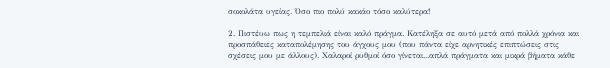σοκολάτα υγείας. Όσο πιο πολύ κακάο τόσο καλύτερα!

2. Πιστέυω πως η τεμπελιά είναι καλό πράγμα. Κατέληξα σε αυτό μετά από πολλά χρόνια και προσπάθειες καταπολέμησης του άγχους μου (που πάντα είχε αρνητικές επιπτώσεις στις σχέσεις μου με άλλους). Χαλαροί ρυθμοί όσο γίνεται...απλά πράγματα και μικρά βήματα κάθε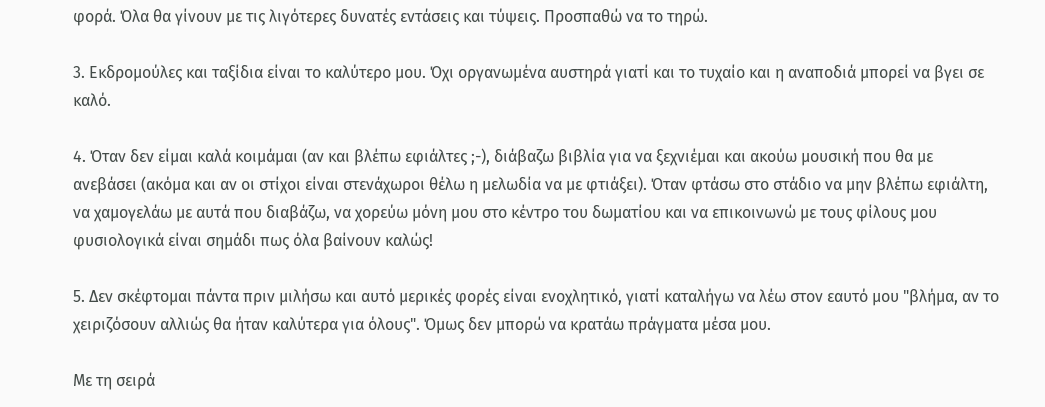φορά. Όλα θα γίνουν με τις λιγότερες δυνατές εντάσεις και τύψεις. Προσπαθώ να το τηρώ.

3. Εκδρομούλες και ταξίδια είναι το καλύτερο μου. Όχι οργανωμένα αυστηρά γιατί και το τυχαίο και η αναποδιά μπορεί να βγει σε καλό.

4. Όταν δεν είμαι καλά κοιμάμαι (αν και βλέπω εφιάλτες ;-), διάβαζω βιβλία για να ξεχνιέμαι και ακούω μουσική που θα με ανεβάσει (ακόμα και αν οι στίχοι είναι στενάχωροι θέλω η μελωδία να με φτιάξει). Όταν φτάσω στο στάδιο να μην βλέπω εφιάλτη, να χαμογελάω με αυτά που διαβάζω, να χορεύω μόνη μου στο κέντρο του δωματίου και να επικοινωνώ με τους φίλους μου φυσιολογικά είναι σημάδι πως όλα βαίνουν καλώς!

5. Δεν σκέφτομαι πάντα πριν μιλήσω και αυτό μερικές φορές είναι ενοχλητικό, γιατί καταλήγω να λέω στον εαυτό μου "βλήμα, αν το χειριζόσουν αλλιώς θα ήταν καλύτερα για όλους". Όμως δεν μπορώ να κρατάω πράγματα μέσα μου.

Με τη σειρά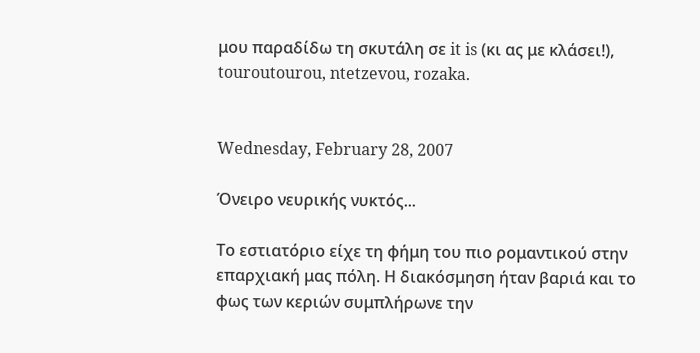μου παραδίδω τη σκυτάλη σε it is (κι ας με κλάσει!), touroutourou, ntetzevou, rozaka.


Wednesday, February 28, 2007

Όνειρο νευρικής νυκτός...

Το εστιατόριο είχε τη φήμη του πιο ρομαντικού στην επαρχιακή μας πόλη. Η διακόσμηση ήταν βαριά και το φως των κεριών συμπλήρωνε την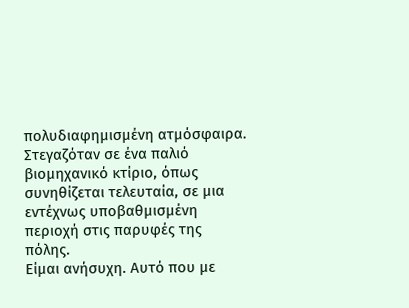πολυδιαφημισμένη ατμόσφαιρα. Στεγαζόταν σε ένα παλιό βιομηχανικό κτίριο, όπως συνηθίζεται τελευταία, σε μια εντέχνως υποβαθμισμένη περιοχή στις παρυφές της πόλης.
Είμαι ανήσυχη. Αυτό που με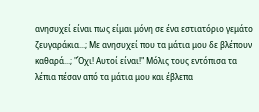ανησυχεί είναι πως είμαι μόνη σε ένα εστιατόριο γεμάτο ζευγαράκια...; Με ανησυχεί που τα μάτια μου δε βλέπουν καθαρά...; "Όχι! Αυτοί είναι!" Μόλις τους εντόπισα τα λέπια πέσαν από τα μάτια μου και έβλεπα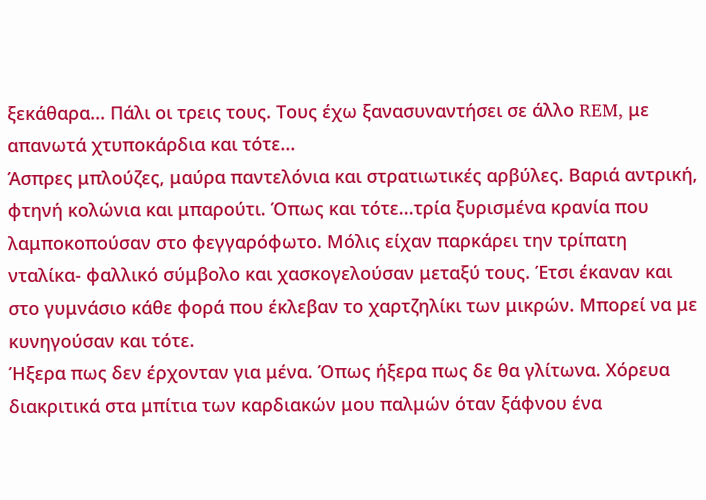ξεκάθαρα... Πάλι οι τρεις τους. Τους έχω ξανασυναντήσει σε άλλο REM, με απανωτά χτυποκάρδια και τότε...
Άσπρες μπλούζες, μαύρα παντελόνια και στρατιωτικές αρβύλες. Βαριά αντρική, φτηνή κολώνια και μπαρούτι. Όπως και τότε...τρία ξυρισμένα κρανία που λαμποκοπούσαν στο φεγγαρόφωτο. Μόλις είχαν παρκάρει την τρίπατη νταλίκα- φαλλικό σύμβολο και χασκογελούσαν μεταξύ τους. Έτσι έκαναν και στο γυμνάσιο κάθε φορά που έκλεβαν το χαρτζηλίκι των μικρών. Μπορεί να με κυνηγούσαν και τότε.
Ήξερα πως δεν έρχονταν για μένα. Όπως ήξερα πως δε θα γλίτωνα. Χόρευα διακριτικά στα μπίτια των καρδιακών μου παλμών όταν ξάφνου ένα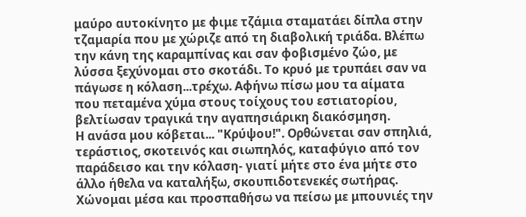μαύρο αυτοκίνητο με φιμε τζάμια σταματάει δίπλα στην τζαμαρία που με χώριζε από τη διαβολική τριάδα. Βλέπω την κάνη της καραμπίνας και σαν φοβισμένο ζώο, με λύσσα ξεχύνομαι στο σκοτάδι. Το κρυό με τρυπάει σαν να πάγωσε η κόλαση...τρέχω. Αφήνω πίσω μου τα αίματα που πεταμένα χύμα στους τοίχους του εστιατορίου, βελτίωσαν τραγικά την αγαπησιάρικη διακόσμηση.
Η ανάσα μου κόβεται... "Κρύψου!". Ορθώνεται σαν σπηλιά, τεράστιος, σκοτεινός και σιωπηλός, καταφύγιο από τον παράδεισο και την κόλαση- γιατί μήτε στο ένα μήτε στο άλλο ήθελα να καταλήξω, σκουπιδοτενεκές σωτήρας. Χώνομαι μέσα και προσπαθήσω να πείσω με μπουνιές την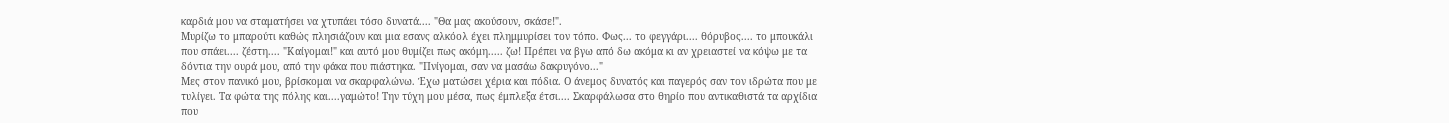καρδιά μου να σταματήσει να χτυπάει τόσο δυνατά.... "Θα μας ακούσουν, σκάσε!".
Μυρίζω το μπαρούτι καθώς πλησιάζουν και μια εσανς αλκόολ έχει πλημμυρίσει τον τόπο. Φως... το φεγγάρι.... θόρυβος.... το μπουκάλι που σπάει.... ζέστη.... "Καίγομαι!" και αυτό μου θυμίζει πως ακόμη..... ζω! Πρέπει να βγω από δω ακόμα κι αν χρειαστεί να κόψω με τα δόντια την ουρά μου, από την φάκα που πιάστηκα. "Πνίγομαι, σαν να μασάω δακρυγόνο..."
Μες στον πανικό μου, βρίσκομαι να σκαρφαλώνω. Έχω ματώσει χέρια και πόδια. Ο άνεμος δυνατός και παγερός σαν τον ιδρώτα που με τυλίγει. Τα φώτα της πόλης και....γαμώτο! Την τύχη μου μέσα, πως έμπλεξα έτσι.... Σκαρφάλωσα στο θηρίο που αντικαθιστά τα αρχίδια που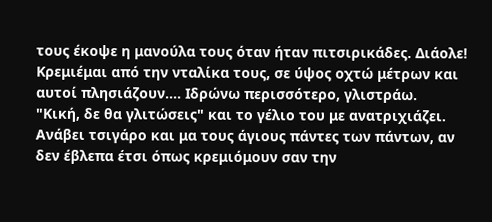τους έκοψε η μανούλα τους όταν ήταν πιτσιρικάδες. Διάολε! Κρεμιέμαι από την νταλίκα τους, σε ύψος οχτώ μέτρων και αυτοί πλησιάζουν.... Ιδρώνω περισσότερο, γλιστράω.
"Κική, δε θα γλιτώσεις" και το γέλιο του με ανατριχιάζει. Ανάβει τσιγάρο και μα τους άγιους πάντες των πάντων, αν δεν έβλεπα έτσι όπως κρεμιόμουν σαν την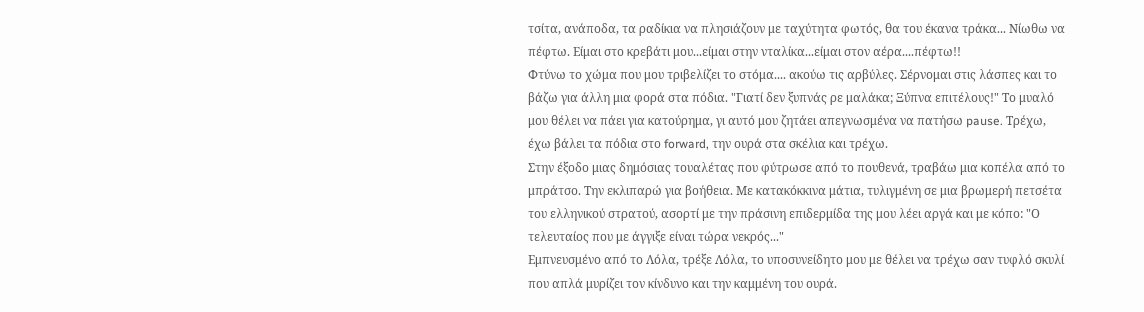τσίτα, ανάποδα, τα ραδίκια να πλησιάζουν με ταχύτητα φωτός, θα του έκανα τράκα... Νίωθω να πέφτω. Είμαι στο κρεβάτι μου...είμαι στην νταλίκα...είμαι στον αέρα....πέφτω!!
Φτύνω το χώμα που μου τριβελίζει το στόμα.... ακούω τις αρβύλες. Σέρνομαι στις λάσπες και το βάζω για άλλη μια φορά στα πόδια. "Γιατί δεν ξυπνάς ρε μαλάκα; Ξύπνα επιτέλους!" Το μυαλό μου θέλει να πάει για κατούρημα, γι αυτό μου ζητάει απεγνωσμένα να πατήσω pause. Τρέχω, έχω βάλει τα πόδια στο forward, την ουρά στα σκέλια και τρέχω.
Στην έξοδο μιας δημόσιας τουαλέτας που φύτρωσε από το πουθενά, τραβάω μια κοπέλα από το μπράτσο. Την εκλιπαρώ για βοήθεια. Με κατακόκκινα μάτια, τυλιγμένη σε μια βρωμερή πετσέτα του ελληνικού στρατού, ασορτί με την πράσινη επιδερμίδα της μου λέει αργά και με κόπο: "Ο τελευταίος που με άγγιξε είναι τώρα νεκρός..."
Εμπνευσμένο από το Λόλα, τρέξε Λόλα, το υποσυνείδητο μου με θέλει να τρέχω σαν τυφλό σκυλί που απλά μυρίζει τον κίνδυνο και την καμμένη του ουρά.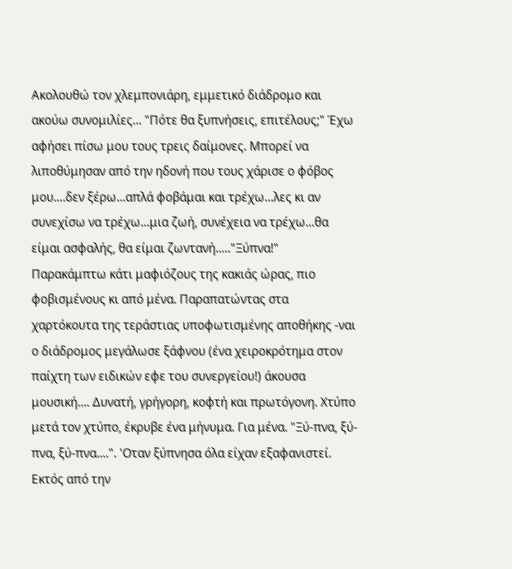Ακολουθώ τον χλεμπονιάρη, εμμετικό διάδρομο και ακούω συνομιλίες... "Πότε θα ξυπνήσεις, επιτέλους;" Έχω αφήσει πίσω μου τους τρεις δαίμονες. Μπορεί να λιποθύμησαν από την ηδονή που τους χάρισε ο φόβος μου....δεν ξέρω...απλά φοβάμαι και τρέχω...λες κι αν συνεχίσω να τρέχω...μια ζωή, συνέχεια να τρέχω...θα είμαι ασφαλής, θα είμαι ζωντανή....."Ξύπνα!"
Παρακάμπτω κάτι μαφιόζους της κακιάς ώρας, πιο φοβισμένους κι από μένα. Παραπατώντας στα χαρτόκουτα της τεράστιας υποφωτισμένης αποθήκης -ναι ο διάδρομος μεγάλωσε ξάφνου (ένα χειροκρότημα στον παίχτη των ειδικών εφε του συνεργείου!) άκουσα μουσική.... Δυνατή, γρήγορη, κοφτή και πρωτόγονη. Χτύπο μετά τον χτύπο, έκρυβε ένα μήνυμα. Για μένα. "Ξύ-πνα, ξύ-πνα, ξύ-πνα....". 'Οταν ξύπνησα όλα είχαν εξαφανιστεί. Εκτός από την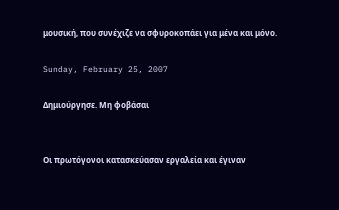μουσική, που συνέχιζε να σφυροκοπάει για μένα και μόνο.

Sunday, February 25, 2007

Δημιούργησε. Μη φοβάσαι


Οι πρωτόγονοι κατασκεύασαν εργαλεία και έγιναν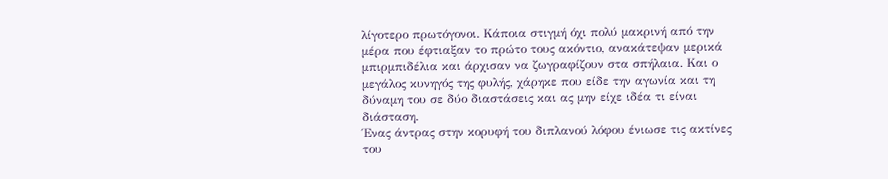λίγοτερο πρωτόγονοι. Κάποια στιγμή όχι πολύ μακρινή από την μέρα που έφτιαξαν το πρώτο τους ακόντιο, ανακάτεψαν μερικά μπιρμπιδέλια και άρχισαν να ζωγραφίζουν στα σπήλαια. Και ο μεγάλος κυνηγός της φυλής, χάρηκε που είδε την αγωνία και τη δύναμη του σε δύο διαστάσεις και ας μην είχε ιδέα τι είναι διάσταση.
Ένας άντρας στην κορυφή του διπλανού λόφου ένιωσε τις ακτίνες του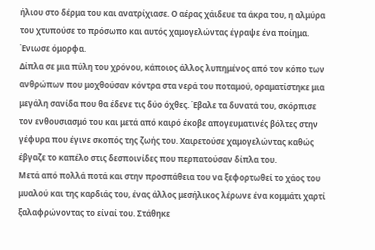ήλιου στο δέρμα του και ανατρίχιασε. Ο αέρας χάιδευε τα άκρα του, η αλμύρα του χτυπούσε το πρόσωπο και αυτός χαμογελώντας έγραψε ένα ποίημα. Ένιωσε όμορφα.
Δίπλα σε μια πύλη του χρόνου, κάποιος άλλος λυπημένος από τον κόπο των ανθρώπων που μοχθούσαν κόντρα στα νερά του ποταμού, οραματίστηκε μια μεγάλη σανίδα που θα έδενε τις δύο όχθες. Έβαλε τα δυνατά του, σκόρπισε τον ενθουσιασμό του και μετά από καιρό έκοβε απογευματινές βόλτες στην γέφυρα που έγινε σκοπός της ζωής του. Χαιρετούσε χαμογελώντας καθώς έβγαζε το καπέλο στις δεσποινίδες που περπατούσαν δίπλα του.
Μετά από πολλά ποτά και στην προσπάθεια του να ξεφορτωθεί το χάος του μυαλού και της καρδιάς του, ένας άλλος μεσήλικος λέρωνε ένα κομμάτι χαρτί ξαλαφρώνοντας το είναί του. Στάθηκε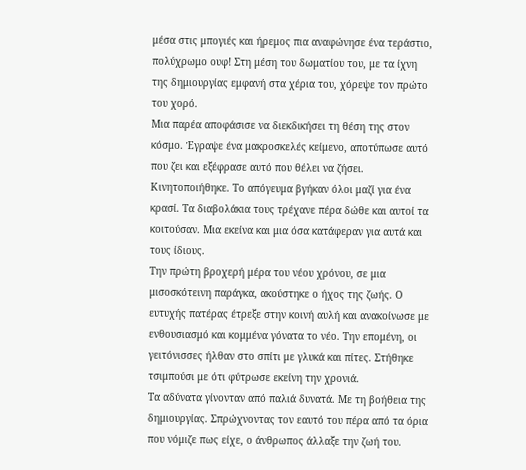μέσα στις μπογιές και ήρεμος πια αναφώνησε ένα τεράστιο, πολύχρωμο ουφ! Στη μέση του δωματίου του, με τα ίχνη της δημιουργίας εμφανή στα χέρια του, χόρεψε τον πρώτο του χορό.
Μια παρέα αποφάσισε να διεκδικήσει τη θέση της στον κόσμο. Έγραψε ένα μακροσκελές κείμενο, αποτύπωσε αυτό που ζει και εξέφρασε αυτό που θέλει να ζήσει. Κινητοποιήθηκε. Το απόγευμα βγήκαν όλοι μαζί για ένα κρασί. Τα διαβολάκια τους τρέχανε πέρα δώθε και αυτοί τα κοιτούσαν. Μια εκείνα και μια όσα κατάφεραν για αυτά και τους ίδιους.
Την πρώτη βροχερή μέρα του νέου χρόνου, σε μια μισοσκότεινη παράγκα, ακούστηκε ο ήχος της ζωής. Ο ευτυχής πατέρας έτρεξε στην κοινή αυλή και ανακοίνωσε με ενθουσιασμό και κομμένα γόνατα το νέο. Την επομένη, οι γειτόνισσες ήλθαν στο σπίτι με γλυκά και πίτες. Στήθηκε τσιμπούσι με ότι φύτρωσε εκείνη την χρονιά.
Τα αδύνατα γίνονταν από παλιά δυνατά. Με τη βοήθεια της δημιουργίας. Σπρώχνοντας τον εαυτό του πέρα από τα όρια που νόμιζε πως είχε, ο άνθρωπος άλλαξε την ζωή του.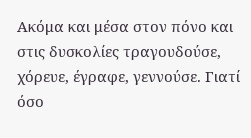Ακόμα και μέσα στον πόνο και στις δυσκολίες τραγουδούσε, χόρευε, έγραφε, γεννούσε. Γιατί όσο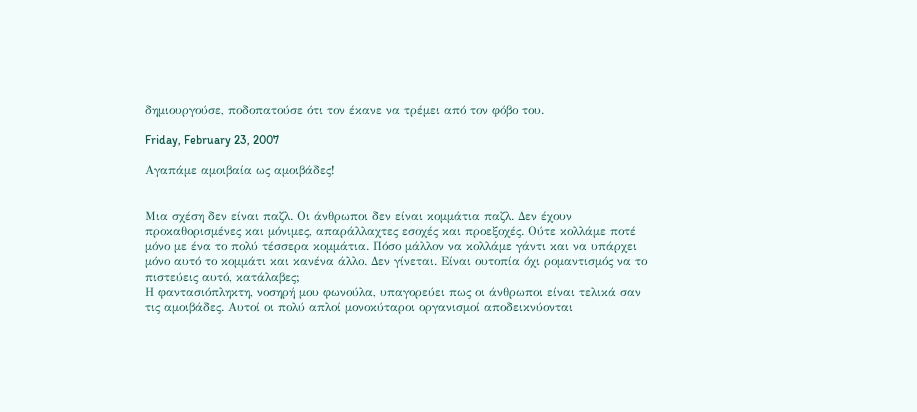δημιουργούσε, ποδοπατούσε ότι τον έκανε να τρέμει από τον φόβο του.

Friday, February 23, 2007

Αγαπάμε αμοιβαία ως αμοιβάδες!


Μια σχέση δεν είναι παζλ. Οι άνθρωποι δεν είναι κομμάτια παζλ. Δεν έχουν προκαθορισμένες και μόνιμες, απαράλλαχτες εσοχές και προεξοχές. Ούτε κολλάμε ποτέ μόνο με ένα το πολύ τέσσερα κομμάτια. Πόσο μάλλον να κολλάμε γάντι και να υπάρχει μόνο αυτό το κομμάτι και κανένα άλλο. Δεν γίνεται. Είναι ουτοπία όχι ρομαντισμός να το πιστεύεις αυτό, κατάλαβες;
Η φαντασιόπληκτη, νοσηρή μου φωνούλα, υπαγορεύει πως οι άνθρωποι είναι τελικά σαν τις αμοιβάδες. Αυτοί οι πολύ απλοί μονοκύταροι οργανισμοί αποδεικνύονται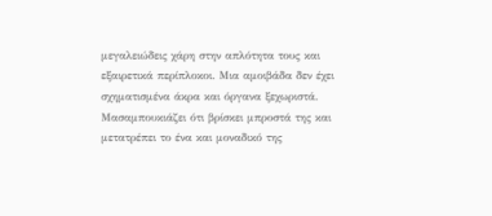μεγαλειώδεις χάρη στην απλότητα τους και εξαιρετικά περίπλοκοι. Μια αμοιβάδα δεν έχει σχηματισμένα άκρα και όργανα ξεχωριστά. Μασαμπουκιάζει ότι βρίσκει μπροστά της και μετατρέπει το ένα και μοναδικό της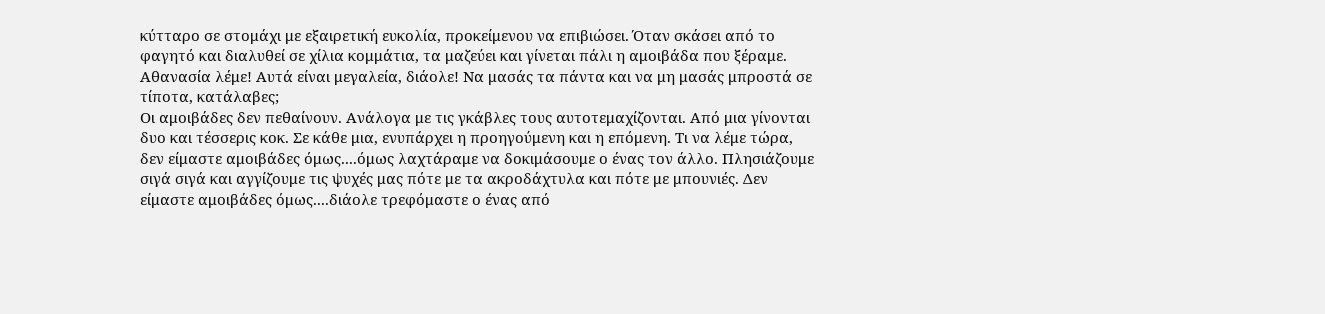κύτταρο σε στομάχι με εξαιρετική ευκολία, προκείμενου να επιβιώσει. Όταν σκάσει από το φαγητό και διαλυθεί σε χίλια κομμάτια, τα μαζεύει και γίνεται πάλι η αμοιβάδα που ξέραμε. Αθανασία λέμε! Αυτά είναι μεγαλεία, διάολε! Να μασάς τα πάντα και να μη μασάς μπροστά σε τίποτα, κατάλαβες;
Οι αμοιβάδες δεν πεθαίνουν. Ανάλογα με τις γκάβλες τους αυτοτεμαχίζονται. Από μια γίνονται δυο και τέσσερις κοκ. Σε κάθε μια, ενυπάρχει η προηγούμενη και η επόμενη. Τι να λέμε τώρα, δεν είμαστε αμοιβάδες όμως....όμως λαχτάραμε να δοκιμάσουμε ο ένας τον άλλο. Πλησιάζουμε σιγά σιγά και αγγίζουμε τις ψυχές μας πότε με τα ακροδάχτυλα και πότε με μπουνιές. Δεν είμαστε αμοιβάδες όμως....διάολε τρεφόμαστε ο ένας από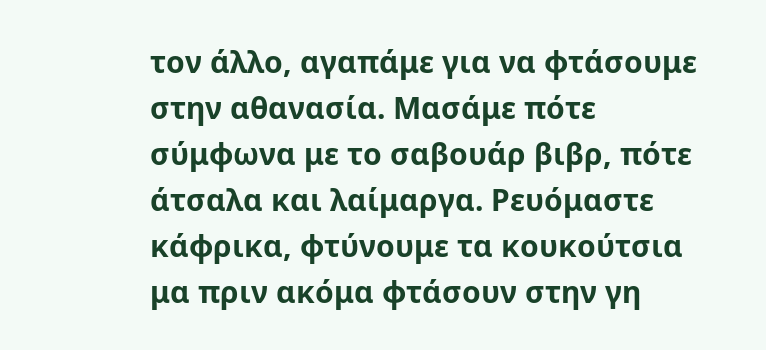τον άλλο, αγαπάμε για να φτάσουμε στην αθανασία. Μασάμε πότε σύμφωνα με το σαβουάρ βιβρ, πότε άτσαλα και λαίμαργα. Ρευόμαστε κάφρικα, φτύνουμε τα κουκούτσια μα πριν ακόμα φτάσουν στην γη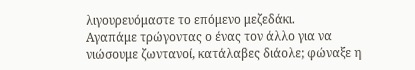λιγουρευόμαστε το επόμενο μεζεδάκι.
Αγαπάμε τρώγοντας ο ένας τον άλλο για να νιώσουμε ζωντανοί, κατάλαβες διάολε; φώναξε η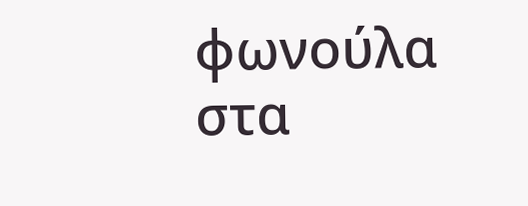φωνούλα στα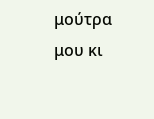μούτρα μου κι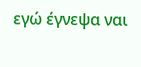εγώ έγνεψα ναι